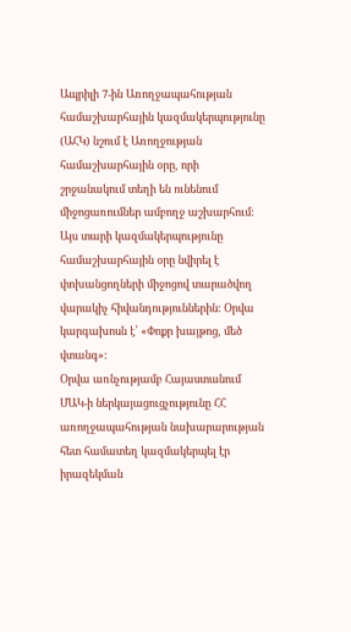Ապրիլի 7-ին Առողջապահության համաշխարհային կազմակերպությունը (ԱՀԿ) նշում է Առողջության համաշխարհային օրը, որի շրջանակում տեղի են ունենում միջոցառումներ ամբողջ աշխարհում: Այս տարի կազմակերպությունը համաշխարհային օրը նվիրել է փոխանցողների միջոցով տարածվող վարակիչ հիվանդություններին: Օրվա կարգախոսն է՝ «Փոքր խայթոց, մեծ վտանգ»:
Օրվա առնչությամբ Հայաստանում ՄԱԿ-ի ներկայացուցչությունը ՀՀ առողջապահության նախարարության հետ համատեղ կազմակերպել էր իրազեկման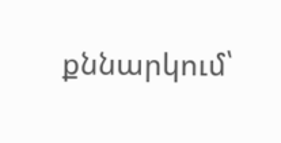քննարկում՝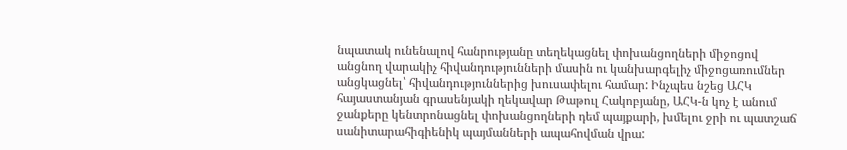նպատակ ունենալով հանրությանը տեղեկացնել փոխանցողների միջոցով անցնող վարակիչ հիվանդությունների մասին ու կանխարգելիչ միջոցառումներ անցկացնել՝ հիվանդություններից խուսափելու համար: Ինչպես նշեց ԱՀԿ հայաստանյան գրասենյակի ղեկավար Թաթուլ Հակոբյանը, ԱՀԿ-ն կոչ է անում ջանքերը կենտրոնացնել փոխանցողների դեմ պայքարի, խմելու ջրի ու պատշաճ սանիտարահիգիենիկ պայմանների ապահովման վրա: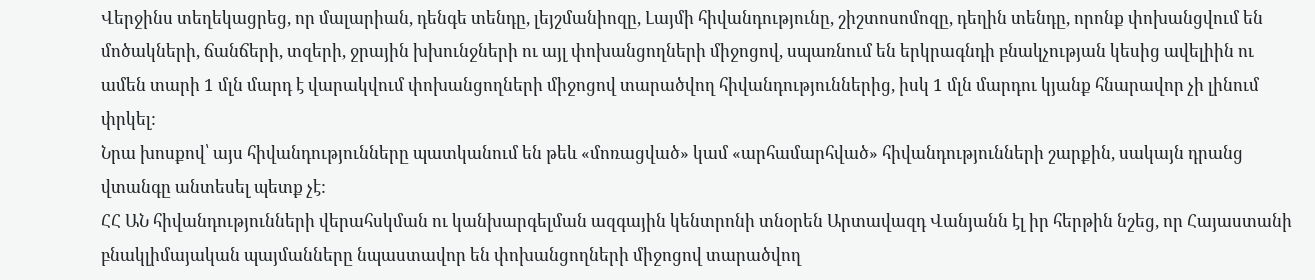Վերջինս տեղեկացրեց, որ մալարիան, դենգե տենդը, լեյշմանիոզը, Լայմի հիվանդությունը, շիշտոսոմոզը, դեղին տենդը, որոնք փոխանցվում են մոծակների, ճանճերի, տզերի, ջրային խխունջների ու այլ փոխանցողների միջոցով, սպառնում են երկրագնդի բնակչության կեսից ավելիին ու ամեն տարի 1 մլն մարդ է վարակվում փոխանցողների միջոցով տարածվող հիվանդություններից, իսկ 1 մլն մարդու կյանք հնարավոր չի լինում փրկել:
Նրա խոսքով՝ այս հիվանդությունները պատկանում են թեև «մոռացված» կամ «արհամարհված» հիվանդությունների շարքին, սակայն դրանց վտանգը անտեսել պետք չէ:
ՀՀ ԱՆ հիվանդությունների վերահսկման ու կանխարգելման ազգային կենտրոնի տնօրեն Արտավազդ Վանյանն էլ իր հերթին նշեց, որ Հայաստանի բնակլիմայական պայմանները նպաստավոր են փոխանցողների միջոցով տարածվող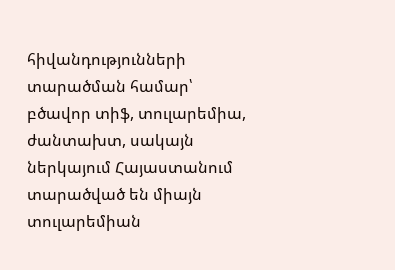հիվանդությունների տարածման համար՝ բծավոր տիֆ, տուլարեմիա, ժանտախտ, սակայն ներկայում Հայաստանում տարածված են միայն տուլարեմիան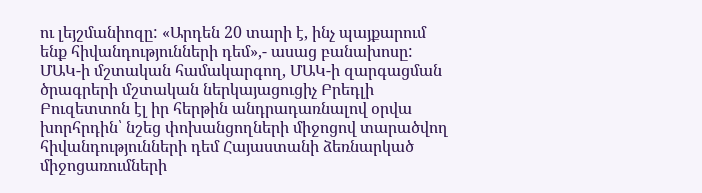ու լեյշմանիոզը: «Արդեն 20 տարի է, ինչ պայքարում ենք հիվանդությունների դեմ»,- ասաց բանախոսը:
ՄԱԿ-ի մշտական համակարգող, ՄԱԿ-ի զարգացման ծրագրերի մշտական ներկայացուցիչ Բրեդլի Բուզետտոն էլ իր հերթին անդրադառնալով օրվա խորհրդին՝ նշեց փոխանցողների միջոցով տարածվող հիվանդությունների դեմ Հայաստանի ձեռնարկած միջոցառումների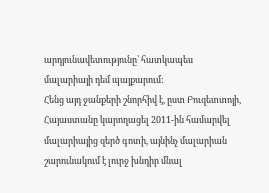արդյունավետությունը՝ հատկապես մալարիայի դեմ պայքարում:
Հենց այդ ջանքերի շնորհիվ է, ըստ Բուզետտոյի, Հայաստանը կարողացել 2011-ին համարվել մալարիայից զերծ գոտի, այնինչ մալարիան շարունակում է լուրջ խնդիր մնալ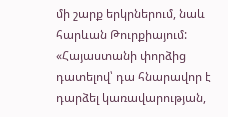մի շարք երկրներում, նաև հարևան Թուրքիայում: «Հայաստանի փորձից դատելով՝ դա հնարավոր է դարձել կառավարության,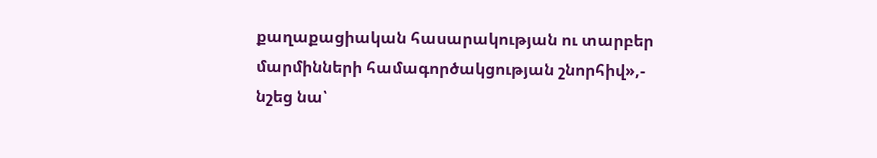քաղաքացիական հասարակության ու տարբեր մարմինների համագործակցության շնորհիվ»,- նշեց նա՝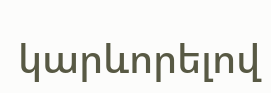կարևորելով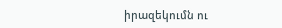իրազեկումն ու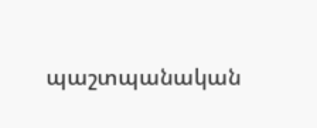պաշտպանական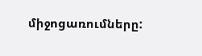միջոցառումները: